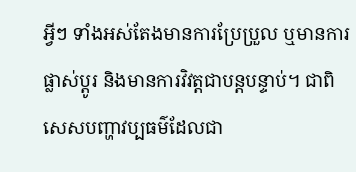អ្វីៗ ទាំងអស់តែងមានការប្រែប្រួល ឬមានការផ្លាស់ប្តូរ និងមានការវិវត្តជាបន្តបន្ទាប់។ ជាពិសេសបញ្ហាវប្បធម៌ដែលជា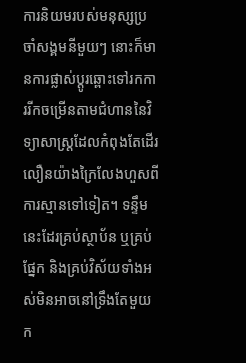ការនិយមរបស់មនុស្សប្រចាំសង្គមនីមួយៗ នោះក៏មានការផ្លាស់ប្តូរឆ្ពោះទៅរកការរីកចម្រើនតាមជំហាននៃវិទ្យាសាស្ត្រដែលកំពុងតែដើរលឿនយ៉ាងក្រៃលែងហួសពីការស្មានទៅទៀត។ ទន្ទឹមនេះដែរគ្រប់ស្ថាប័ន ឬគ្រប់ផ្នែក និងគ្រប់វិស័យទាំងអស់មិនអាចនៅទ្រឹងតែមួយក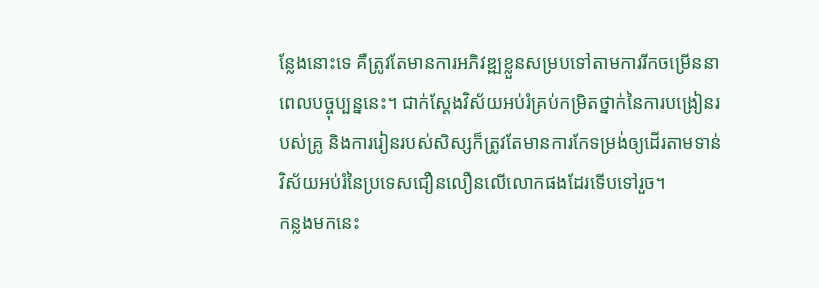ន្លែងនោះទេ គឺត្រូវតែមានការអភិវឌ្ឍខ្លួនសម្របទៅតាមការរីកចម្រើននាពេលបច្ចុប្បន្ននេះ។ ជាក់ស្តែងវិស័យអប់រំគ្រប់កម្រិតថ្នាក់នៃការបង្រៀនរបស់គ្រូ និងការរៀនរបស់សិស្សក៏ត្រូវតែមានការកែទម្រង់ឲ្យដើរតាមទាន់វិស័យអប់រំនៃប្រទេសជឿនលឿនលើលោកផងដែរទើបទៅរួច។
កន្លងមកនេះ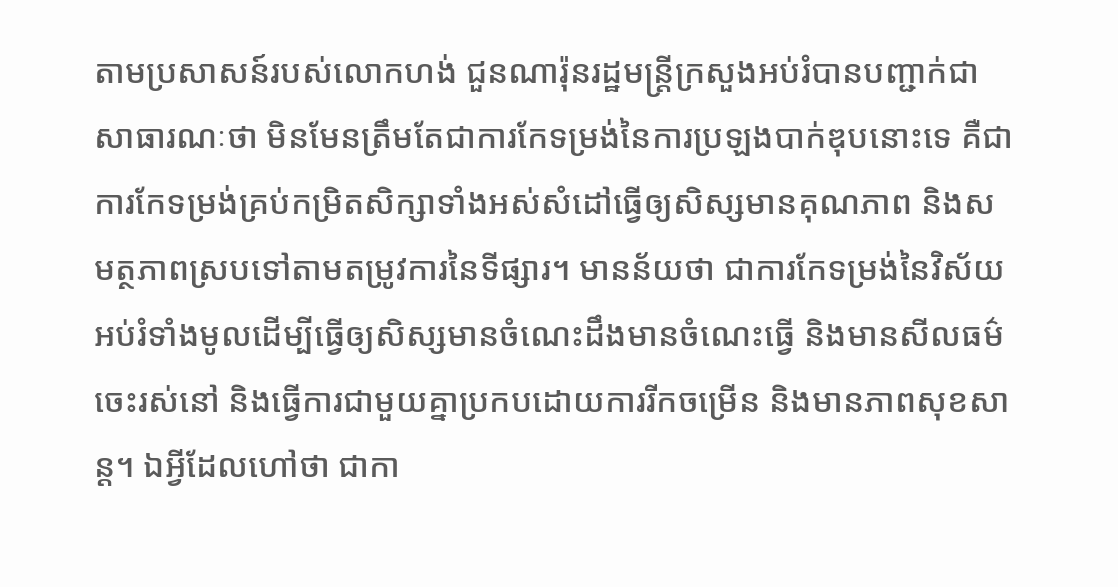តាមប្រសាសន៍របស់លោកហង់ ជួនណារ៉ុនរដ្ឋមន្ត្រីក្រសួងអប់រំបានបញ្ជាក់ជាសាធារណៈថា មិនមែនត្រឹមតែជាការកែទម្រង់នៃការប្រឡងបាក់ឌុបនោះទេ គឺជាការកែទម្រង់គ្រប់កម្រិតសិក្សាទាំងអស់សំដៅធ្វើឲ្យសិស្សមានគុណភាព និងសមត្ថភាពស្របទៅតាមតម្រូវការនៃទីផ្សារ។ មានន័យថា ជាការកែទម្រង់នៃវិស័យអប់រំទាំងមូលដើម្បីធ្វើឲ្យសិស្សមានចំណេះដឹងមានចំណេះធ្វើ និងមានសីលធម៌ចេះរស់នៅ និងធ្វើការជាមួយគ្នាប្រកបដោយការរីកចម្រើន និងមានភាពសុខសាន្ត។ ឯអ្វីដែលហៅថា ជាកា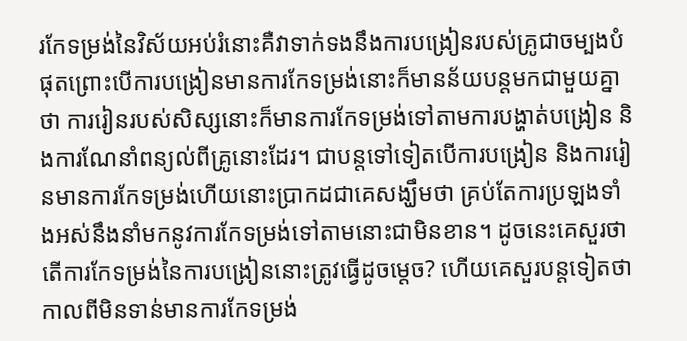រកែទម្រង់នៃវិស័យអប់រំនោះគឺវាទាក់ទងនឹងការបង្រៀនរបស់គ្រូជាចម្បងបំផុតព្រោះបើការបង្រៀនមានការកែទម្រង់នោះក៏មានន័យបន្តមកជាមួយគ្នាថា ការរៀនរបស់សិស្សនោះក៏មានការកែទម្រង់ទៅតាមការបង្ហាត់បង្រៀន និងការណែនាំពន្យល់ពីគ្រូនោះដែរ។ ជាបន្តទៅទៀតបើការបង្រៀន និងការរៀនមានការកែទម្រង់ហើយនោះប្រាកដជាគេសង្ឃឹមថា គ្រប់តែការប្រឡងទាំងអស់នឹងនាំមកនូវការកែទម្រង់ទៅតាមនោះជាមិនខាន។ ដូចនេះគេសួរថា តើការកែទម្រង់នៃការបង្រៀននោះត្រូវធ្វើដូចម្តេច? ហើយគេសួរបន្តទៀតថា កាលពីមិនទាន់មានការកែទម្រង់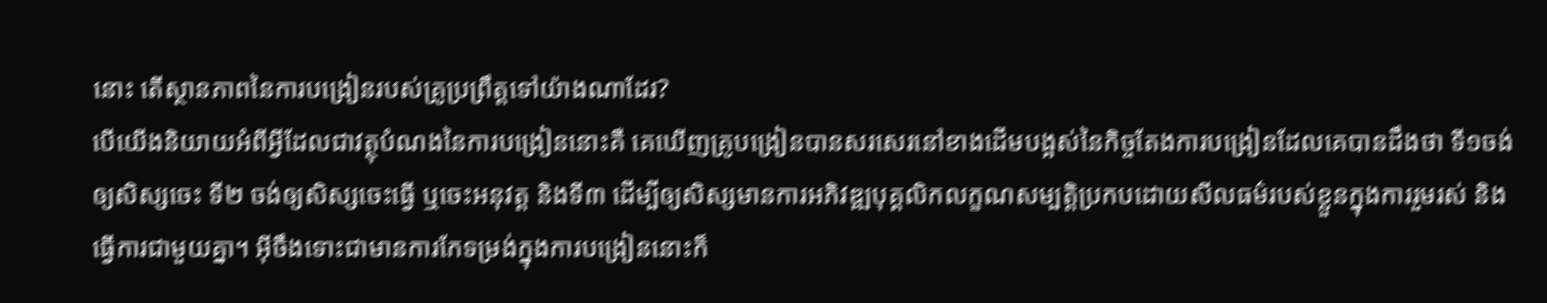នោះ តើស្ថានភាពនៃការបង្រៀនរបស់គ្រូប្រព្រឹត្តទៅយ៉ាងណាដែរ?
បើយើងនិយាយអំពីអ្វីដែលជាវត្ថុបំណងនៃការបង្រៀននោះគឺ គេឃើញគ្រូបង្រៀនបានសរសេរនៅខាងដើមបង្អស់នៃកិច្ចតែងការបង្រៀនដែលគេបានដឹងថា ទី១ចង់ឲ្យសិស្សចេះ ទី២ ចង់ឲ្យសិស្សចេះធ្វើ ឬចេះអនុវត្ត និងទី៣ ដើម្បីឲ្យសិស្សមានការអភិវឌ្ឍបុគ្គលិកលក្ខណសម្បត្តិប្រកបដោយសីលធម៌របស់ខ្លួនក្នុងការរួមរស់ និងធ្វើការជាមួយគ្នា។ អ៊ីចឹងទោះជាមានការកែទម្រង់ក្នុងការបង្រៀននោះក៏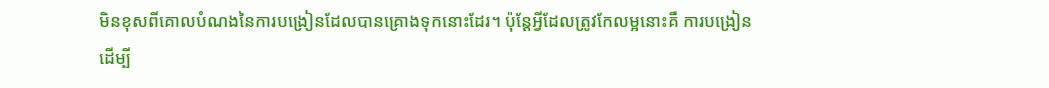មិនខុសពីគោលបំណងនៃការបង្រៀនដែលបានគ្រោងទុកនោះដែរ។ ប៉ុន្តែអ្វីដែលត្រូវកែលម្អនោះគឺ ការបង្រៀនដើម្បី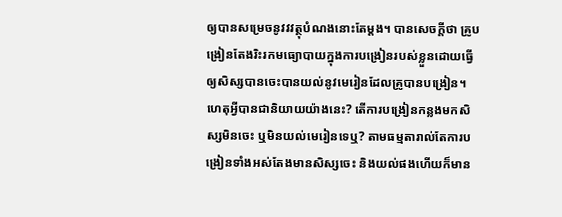ឲ្យបានសម្រេចនូវវវត្ថុបំណងនោះតែម្តង។ បានសេចក្តីថា គ្រូបង្រៀនតែងរិះរកមធ្យោបាយក្នុងការបង្រៀនរបស់ខ្លួនដោយធ្វើឲ្យសិស្សបានចេះបានយល់នូវមេរៀនដែលគ្រូបានបង្រៀន។ ហេតុអ្វីបានជានិយាយយ៉ាងនេះ? តើការបង្រៀនកន្លងមកសិស្សមិនចេះ ឬមិនយល់មេរៀនទេឬ? តាមធម្មតារាល់តែការបង្រៀនទាំងអស់តែងមានសិស្សចេះ និងយល់ផងហើយក៏មាន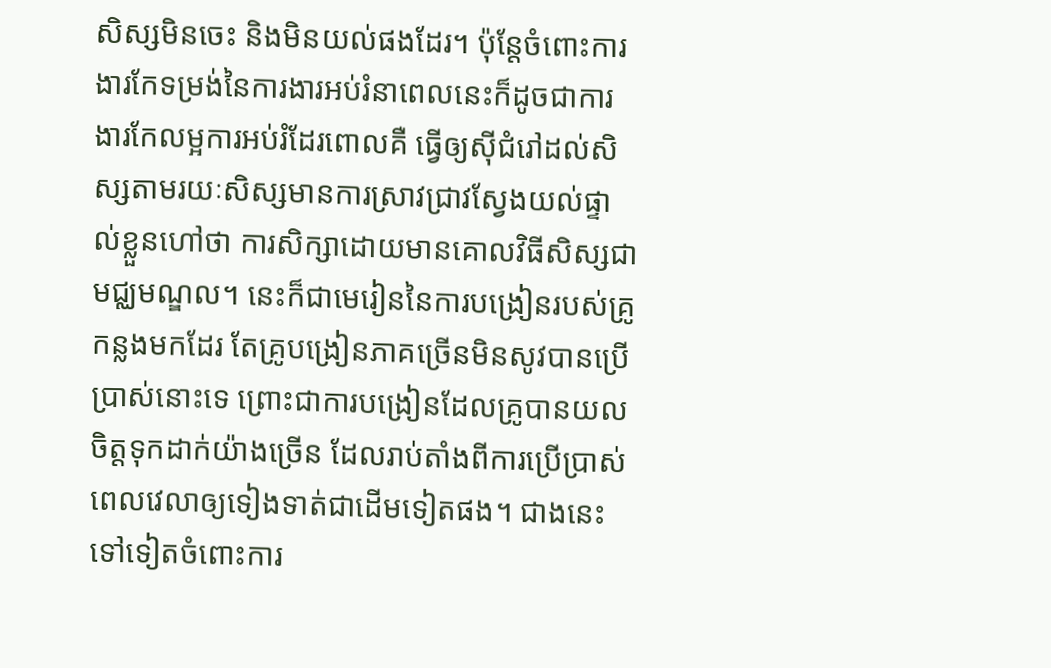សិស្សមិនចេះ និងមិនយល់ផងដែរ។ ប៉ុន្តែចំពោះការងារកែទម្រង់នៃការងារអប់រំនាពេលនេះក៏ដូចជាការងារកែលម្អការអប់រំដែរពោលគឺ ធ្វើឲ្យស៊ីជំរៅដល់សិស្សតាមរយៈសិស្សមានការស្រាវជ្រាវស្វែងយល់ផ្ទាល់ខ្លួនហៅថា ការសិក្សាដោយមានគោលវិធីសិស្សជាមជ្ឈមណ្ឌល។ នេះក៏ជាមេរៀននៃការបង្រៀនរបស់គ្រូកន្លងមកដែរ តែគ្រូបង្រៀនភាគច្រើនមិនសូវបានប្រើប្រាស់នោះទេ ព្រោះជាការបង្រៀនដែលគ្រូបានយលចិត្តទុកដាក់យ៉ាងច្រើន ដែលរាប់តាំងពីការប្រើប្រាស់ពេលវេលាឲ្យទៀងទាត់ជាដើមទៀតផង។ ជាងនេះទៅទៀតចំពោះការ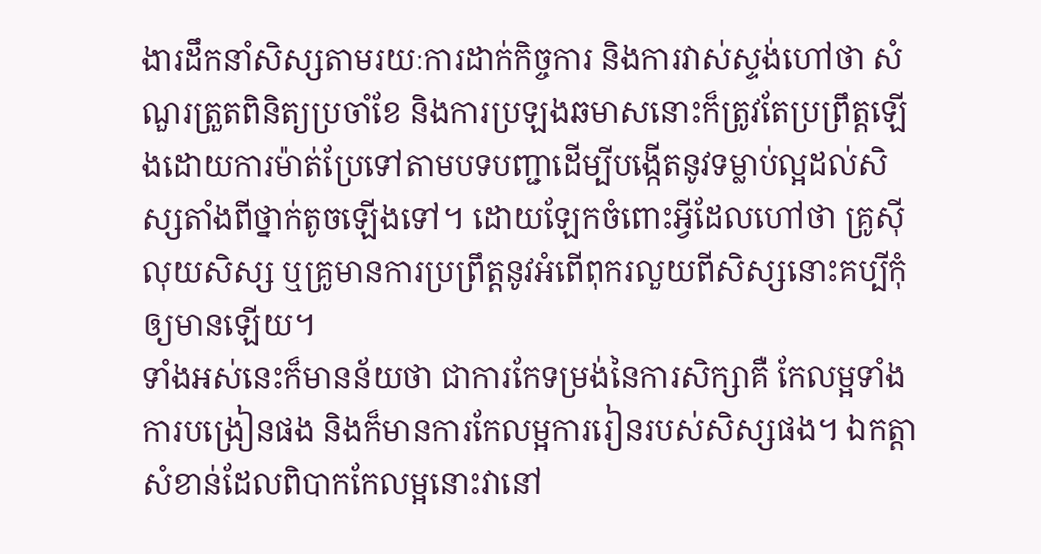ងារដឹកនាំសិស្សតាមរយៈការដាក់កិច្ចការ និងការវាស់ស្ទង់ហៅថា សំណួរត្រួតពិនិត្យប្រចាំខែ និងការប្រឡងឆមាសនោះក៏ត្រូវតែប្រព្រឹត្តឡើងដោយការម៉ាត់ប្រែទៅតាមបទបញ្ជាដើម្បីបង្កើតនូវទម្លាប់ល្អដល់សិស្សតាំងពីថ្នាក់តូចឡើងទៅ។ ដោយឡែកចំពោះអ្វីដែលហៅថា គ្រូស៊ីលុយសិស្ស ឬគ្រូមានការប្រព្រឹត្តនូវអំពើពុករលួយពីសិស្សនោះគប្បីកុំឲ្យមានឡើយ។
ទាំងអស់នេះក៏មានន័យថា ជាការកែទម្រង់នៃការសិក្សាគឺ កែលម្អទាំងការបង្រៀនផង និងក៏មានការកែលម្អការរៀនរបស់សិស្សផង។ ឯកត្តាសំខាន់ដែលពិបាកកែលម្អនោះវានៅ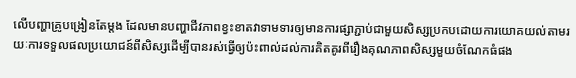លើបញ្ហាគ្រូបង្រៀនតែម្តង ដែលមានបញ្ហាជីវភាពខ្វះខាតវាទាមទារឲ្យមានការផ្សាភ្ជាប់ជាមួយសិស្សប្រកបដោយការយោគយល់តាមរយៈការទទួលផលប្រយោជន៍ពីសិស្សដើម្បីបានរស់ធ្វើឲ្យប៉ះពាល់ដល់ការគិតគូរពីរឿងគុណភាពសិស្សមួយចំណែកធំផង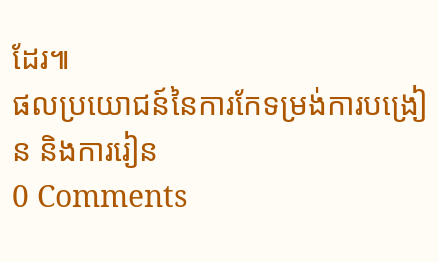ដែរ៕
ផលប្រយោជន៍នៃការកែទម្រង់ការបង្រៀន និងការរៀន
0 Comments